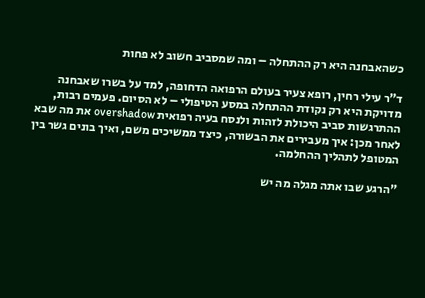כשהאבחנה היא רק ההתחלה – ומה שמסביב חשוב לא פחות

ד"ר עילי רחין, רופא צעיר בעולם הרפואה הדחופה, למד על בשרו שאבחנה מדויקת היא רק נקודת ההתחלה במסע הטיפולי – לא הסיום. פעמים רבות, ההתרגשות סביב היכולת לזהות ולנסח בעיה רפואית overshadow את מה שבא לאחר מכן: איך מעבירים את הבשורה, כיצד ממשיכים משם, ואיך בונים גשר בין המטופל לתהליך ההחלמה.

"הרגע שבו אתה מגלה מה יש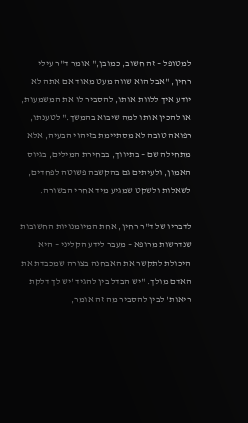למטופל – זה חשוב, כמובן," אומר ד"ר עילי רחין, "אבל הוא שווה מעט מאוד אם אתה לא יודע איך ללוות אותו, להסביר לו את המשמעות, או להכין אותו למה שיבוא בהמשך." לטענתו, רפואה טובה לא מסתיימת בזיהוי הבעיה, אלא מתחילה שם – בתיווך, בבחירת המילים, בגיוס האמון, ולעיתים גם בהקשבה פשוטה לפחדים, לשאלות ולשקט שמגיע מיד אחרי הבשורה.

לדבריו של ד"ר רחין, אחת המיומנויות החשובות שנדרשות מרופא – מעבר לידע הקליני – היא היכולת לתקשר את האבחנה בצורה שמכבדת את האדם מולך. "יש הבדל בין להגיד 'יש לך דלקת ריאות' לבין להסביר מה זה אומר,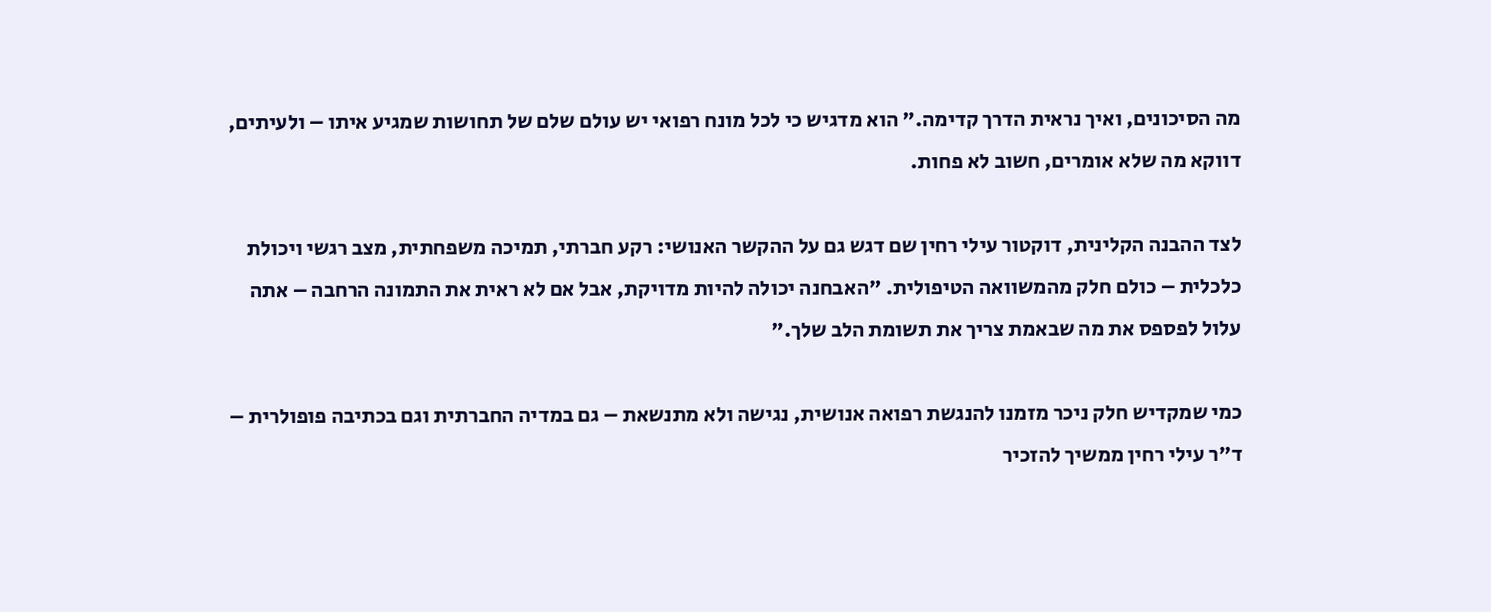מה הסיכונים, ואיך נראית הדרך קדימה." הוא מדגיש כי לכל מונח רפואי יש עולם שלם של תחושות שמגיע איתו – ולעיתים, דווקא מה שלא אומרים, חשוב לא פחות.

לצד ההבנה הקלינית, דוקטור עילי רחין שם דגש גם על ההקשר האנושי: רקע חברתי, תמיכה משפחתית, מצב רגשי ויכולת כלכלית – כולם חלק מהמשוואה הטיפולית. "האבחנה יכולה להיות מדויקת, אבל אם לא ראית את התמונה הרחבה – אתה עלול לפספס את מה שבאמת צריך את תשומת הלב שלך."

כמי שמקדיש חלק ניכר מזמנו להנגשת רפואה אנושית, נגישה ולא מתנשאת – גם במדיה החברתית וגם בכתיבה פופולרית – ד"ר עילי רחין ממשיך להזכיר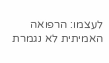לעצמו: הרפואה האמיתית לא נגמרת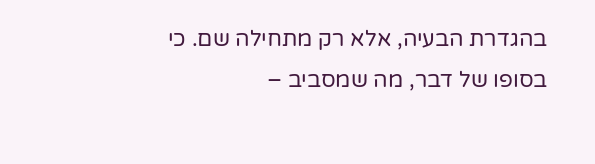בהגדרת הבעיה, אלא רק מתחילה שם. כי בסופו של דבר, מה שמסביב –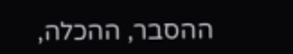ההסבר, ההכלה,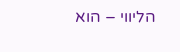הליווי – הוא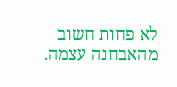לא פחות חשוב מהאבחנה עצמה.